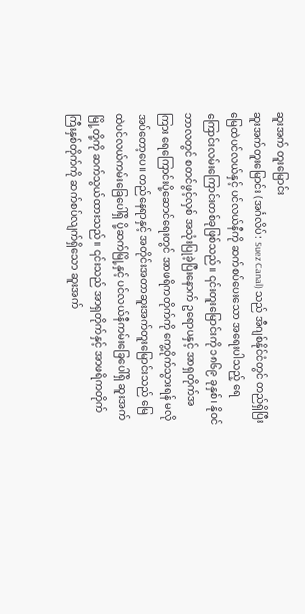ဆူးအက် တူးမြောင်း
ဆူးအက်တူးမြောင်း (အင်္ဂလိပ်: Suez Canal) သည် အီဂျစ်နိုင်ငံတွင် တည်ရှိပြီး မြေထဲပင်လယ်နှင့် ပင်လယ်နီကို ဆက်စပ်ပေးသော အရေးပါသည့် ရေကြောင်းလမ်းကြောင်းတစ်ခုဖြစ်သည်။ ၎င်းတူးမြောင်းကို ၁၈၆၉ ခုနှစ်၊ နိုဝင်ဘာလတွင် စတင်ဖွင့်လှစ် အသုံးပြုခဲ့ပြီးနောက် ဥရောပနှင့် အာရှတိုက်အကြား ရေကြောင်းပို့ဆောင်ရေးတွင် အာဖရိကတိုက်ကို ကွေ့ဝိုက်သွားရန် မလိုအပ်တော့ပေ။ တည်နေရာနှင့် အတိုင်းအတာဆူးအက်တူးမြောင်းသည် မြေထဲပင်လယ်ကမ်းခြေပေါ်ရှိ ပို့ဆက်မြို့နှင့် ပင်လယ်နီကမ်းခြေပေါ်ရှိ ဆူးအက်မြို့တို့ကို ဆက်သွယ်ထားသည်။ ၎င်းသည် အာရှတိုက်နှင့် အာဖရိကတိုက်ကြီးနှစ်တိုက်ကို ဆက်စပ်လျက်ရှိသော ဆူးအက်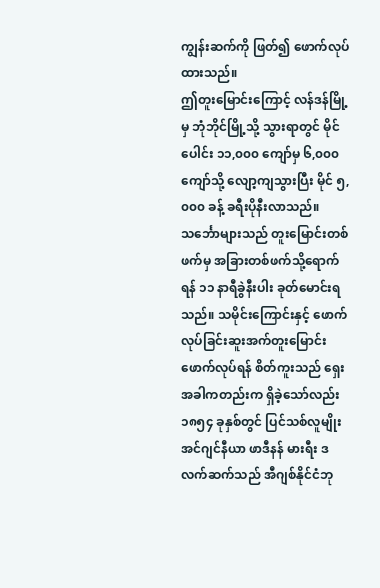ကျွန်းဆက်ကို ဖြတ်၍ ဖောက်လုပ်ထားသည်။
ဤတူးမြောင်းကြောင့် လန်ဒန်မြို့မှ ဘုံဘိုင်မြို့သို့ သွားရာတွင် မိုင်ပေါင်း ၁၁,၀၀၀ ကျော်မှ ၆,၀၀၀ ကျော်သို့ လျော့ကျသွားပြီး မိုင် ၅,၀၀၀ ခန့် ခရီးပိုနီးလာသည်။ သင်္ဘောများသည် တူးမြောင်းတစ်ဖက်မှ အခြားတစ်ဖက်သို့ရောက်ရန် ၁၁ နာရီခွဲနီးပါး ခုတ်မောင်းရသည်။ သမိုင်းကြောင်းနှင့် ဖောက်လုပ်ခြင်းဆူးအက်တူးမြောင်းဖောက်လုပ်ရန် စိတ်ကူးသည် ရှေးအခါကတည်းက ရှိခဲ့သော်လည်း ၁၈၅၄ ခုနှစ်တွင် ပြင်သစ်လူမျိုး အင်ဂျင်နီယာ ဖာဒီနန် မားရီး ဒလက်ဆက်သည် အီဂျစ်နိုင်ငံဘု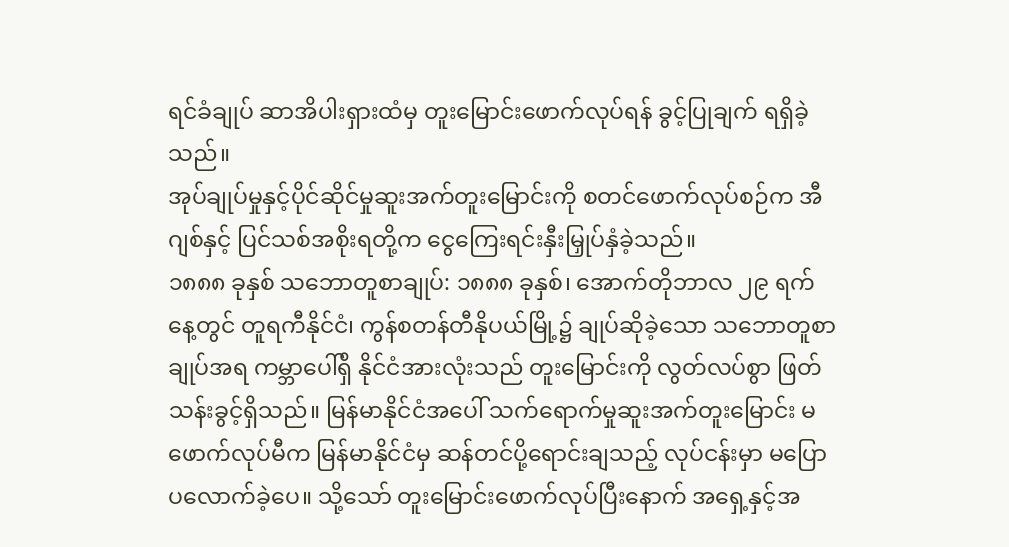ရင်ခံချုပ် ဆာအိပါးရှားထံမှ တူးမြောင်းဖောက်လုပ်ရန် ခွင့်ပြုချက် ရရှိခဲ့သည်။
အုပ်ချုပ်မှုနှင့်ပိုင်ဆိုင်မှုဆူးအက်တူးမြောင်းကို စတင်ဖောက်လုပ်စဉ်က အီဂျစ်နှင့် ပြင်သစ်အစိုးရတို့က ငွေကြေးရင်းနှီးမြှုပ်နှံခဲ့သည်။
၁၈၈၈ ခုနှစ် သဘောတူစာချုပ်: ၁၈၈၈ ခုနှစ်၊ အောက်တိုဘာလ ၂၉ ရက်နေ့တွင် တူရကီနိုင်ငံ၊ ကွန်စတန်တီနိုပယ်မြို့၌ ချုပ်ဆိုခဲ့သော သဘောတူစာချုပ်အရ ကမ္ဘာပေါ်ရှိ နိုင်ငံအားလုံးသည် တူးမြောင်းကို လွတ်လပ်စွာ ဖြတ်သန်းခွင့်ရှိသည်။ မြန်မာနိုင်ငံအပေါ် သက်ရောက်မှုဆူးအက်တူးမြောင်း မဖောက်လုပ်မီက မြန်မာနိုင်ငံမှ ဆန်တင်ပို့ရောင်းချသည့် လုပ်ငန်းမှာ မပြောပလောက်ခဲ့ပေ။ သို့သော် တူးမြောင်းဖောက်လုပ်ပြီးနောက် အရှေ့နှင့်အ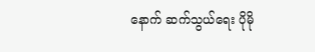နောက် ဆက်သွယ်ရေး ပိုမို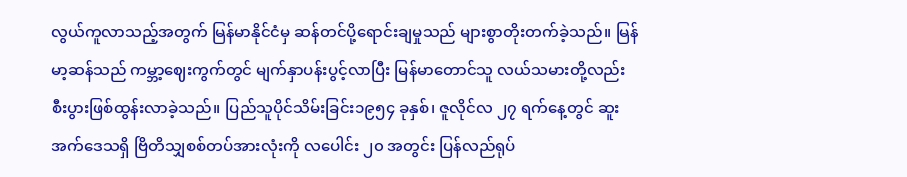လွယ်ကူလာသည့်အတွက် မြန်မာနိုင်ငံမှ ဆန်တင်ပို့ရောင်းချမှုသည် များစွာတိုးတက်ခဲ့သည်။ မြန်မာ့ဆန်သည် ကမ္ဘာ့ဈေးကွက်တွင် မျက်နှာပန်းပွင့်လာပြီး မြန်မာတောင်သူ လယ်သမားတို့လည်း စီးပွားဖြစ်ထွန်းလာခဲ့သည်။ ပြည်သူပိုင်သိမ်းခြင်း၁၉၅၄ ခုနှစ်၊ ဇူလိုင်လ ၂၇ ရက်နေ့တွင် ဆူးအက်ဒေသရှိ ဗြိတိသျှစစ်တပ်အားလုံးကို လပေါင်း ၂၀ အတွင်း ပြန်လည်ရုပ်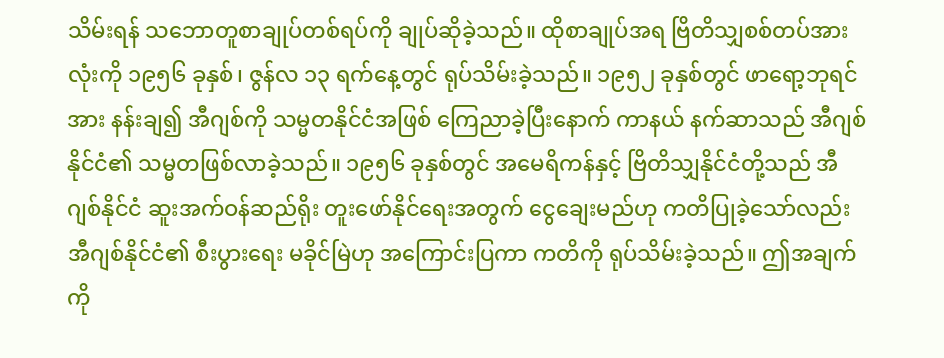သိမ်းရန် သဘောတူစာချုပ်တစ်ရပ်ကို ချုပ်ဆိုခဲ့သည်။ ထိုစာချုပ်အရ ဗြိတိသျှစစ်တပ်အားလုံးကို ၁၉၅၆ ခုနှစ်၊ ဇွန်လ ၁၃ ရက်နေ့တွင် ရုပ်သိမ်းခဲ့သည်။ ၁၉၅၂ ခုနှစ်တွင် ဖာရော့ဘုရင်အား နန်းချ၍ အီဂျစ်ကို သမ္မတနိုင်ငံအဖြစ် ကြေညာခဲ့ပြီးနောက် ကာနယ် နက်ဆာသည် အီဂျစ်နိုင်ငံ၏ သမ္မတဖြစ်လာခဲ့သည်။ ၁၉၅၆ ခုနှစ်တွင် အမေရိကန်နှင့် ဗြိတိသျှနိုင်ငံတို့သည် အီဂျစ်နိုင်ငံ ဆူးအက်ဝန်ဆည်ရိုး တူးဖော်နိုင်ရေးအတွက် ငွေချေးမည်ဟု ကတိပြုခဲ့သော်လည်း အီဂျစ်နိုင်ငံ၏ စီးပွားရေး မခိုင်မြဲဟု အကြောင်းပြကာ ကတိကို ရုပ်သိမ်းခဲ့သည်။ ဤအချက်ကို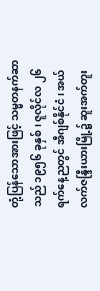တုံ့ပြန်သောအားဖြင့် သမ္မတနက်ဆာသည် ၁၉၅၆ ခုနှစ်၊ ဇူလိုင်လ ၂၆ ရက်နေ့ညတွင် အီဂျစ်နိုင်ငံ၊ အယ်လက်ဇန္ဒြီးယားမြို့၌ ဆူးအက်တူး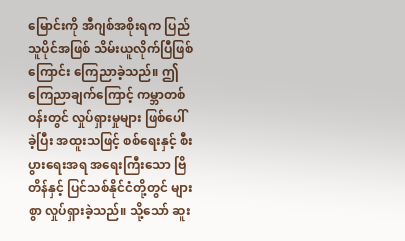မြောင်းကို အီဂျစ်အစိုးရက ပြည်သူပိုင်အဖြစ် သိမ်းယူလိုက်ပြီဖြစ်ကြောင်း ကြေညာခဲ့သည်။ ဤကြေညာချက်ကြောင့် ကမ္ဘာတစ်ဝန်းတွင် လှုပ်ရှားမှုများ ဖြစ်ပေါ်ခဲ့ပြီး အထူးသဖြင့် စစ်ရေးနှင့် စီးပွားရေးအရ အရေးကြီးသော ဗြိတိန်နှင့် ပြင်သစ်နိုင်ငံတို့တွင် များစွာ လှုပ်ရှားခဲ့သည်။ သို့သော် ဆူး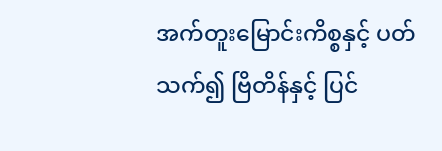အက်တူးမြောင်းကိစ္စနှင့် ပတ်သက်၍ ဗြိတိန်နှင့် ပြင်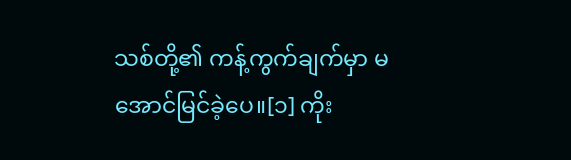သစ်တို့၏ ကန့်ကွက်ချက်မှာ မအောင်မြင်ခဲ့ပေ။[၁] ကိုး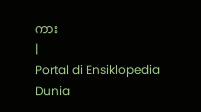ကား
|
Portal di Ensiklopedia Dunia